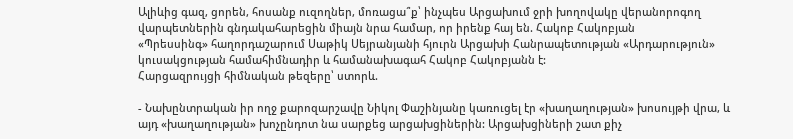Ալիևից գազ, ցորեն, հոսանք ուզողներ, մոռացա՞ք՝ ինչպես Արցախում ջրի խողովակը վերանորոգող վարպետներին գնդակահարեցին միայն նրա համար, որ իրենք հայ են. Հակոբ Հակոբյան
«Պրեսսինգ» հաղորդաշարում Սաթիկ Սեյրանյանի հյուրն Արցախի Հանրապետության «Արդարություն» կուսակցության համահիմնադիր և համանախագահ Հակոբ Հակոբյանն է:
Հարցազրույցի հիմնական թեզերը՝ ստորև.

- Նախընտրական իր ողջ քարոզարշավը Նիկոլ Փաշինյանը կառուցել էր «խաղաղության» խոսույթի վրա, և այդ «խաղաղության» խոչընդոտ նա սարքեց արցախցիներին: Արցախցիների շատ քիչ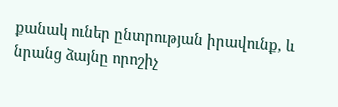քանակ ուներ ընտրության իրավունք, և նրանց ձայնը որոշիչ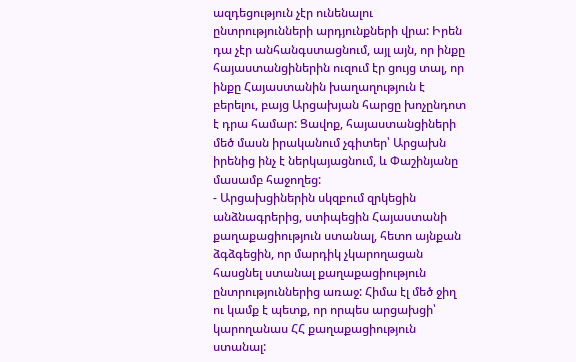ազդեցություն չէր ունենալու ընտրությունների արդյունքների վրա: Իրեն դա չէր անհանգստացնում, այլ այն, որ ինքը հայաստանցիներին ուզում էր ցույց տալ, որ ինքը Հայաստանին խաղաղություն է բերելու, բայց Արցախյան հարցը խոչընդոտ է դրա համար: Ցավոք, հայաստանցիների մեծ մասն իրականում չգիտեր՝ Արցախն իրենից ինչ է ներկայացնում, և Փաշինյանը մասամբ հաջողեց:
- Արցախցիներին սկզբում զրկեցին անձնագրերից, ստիպեցին Հայաստանի քաղաքացիություն ստանալ, հետո այնքան ձգձգեցին, որ մարդիկ չկարողացան հասցնել ստանալ քաղաքացիություն ընտրություններից առաջ: Հիմա էլ մեծ ջիղ ու կամք է պետք, որ որպես արցախցի՝ կարողանաս ՀՀ քաղաքացիություն ստանալ: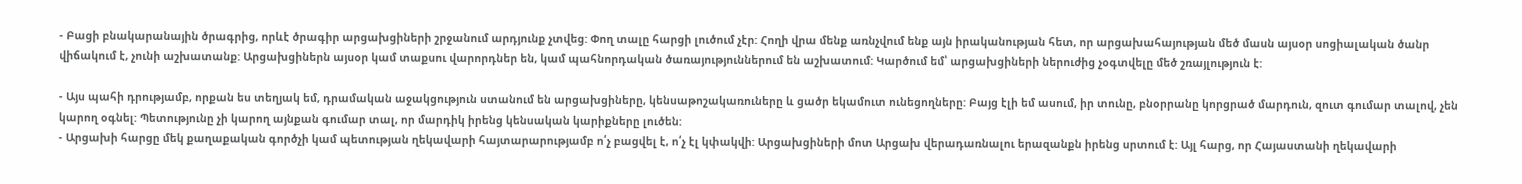- Բացի բնակարանային ծրագրից, որևէ ծրագիր արցախցիների շրջանում արդյունք չտվեց: Փող տալը հարցի լուծում չէր: Հողի վրա մենք առնչվում ենք այն իրականության հետ, որ արցախահայության մեծ մասն այսօր սոցիալական ծանր վիճակում է, չունի աշխատանք: Արցախցիներն այսօր կամ տաքսու վարորդներ են, կամ պահնորդական ծառայություններում են աշխատում: Կարծում եմ՝ արցախցիների ներուժից չօգտվելը մեծ շռայլություն է:

- Այս պահի դրությամբ, որքան ես տեղյակ եմ, դրամական աջակցություն ստանում են արցախցիները, կենսաթոշակառուները և ցածր եկամուտ ունեցողները: Բայց էլի եմ ասում, իր տունը, բնօրրանը կորցրած մարդուն, զուտ գումար տալով, չեն կարող օգնել: Պետությունը չի կարող այնքան գումար տալ, որ մարդիկ իրենց կենսական կարիքները լուծեն:
- Արցախի հարցը մեկ քաղաքական գործչի կամ պետության ղեկավարի հայտարարությամբ ո՛չ բացվել է, ո՛չ էլ կփակվի: Արցախցիների մոտ Արցախ վերադառնալու երազանքն իրենց սրտում է: Այլ հարց, որ Հայաստանի ղեկավարի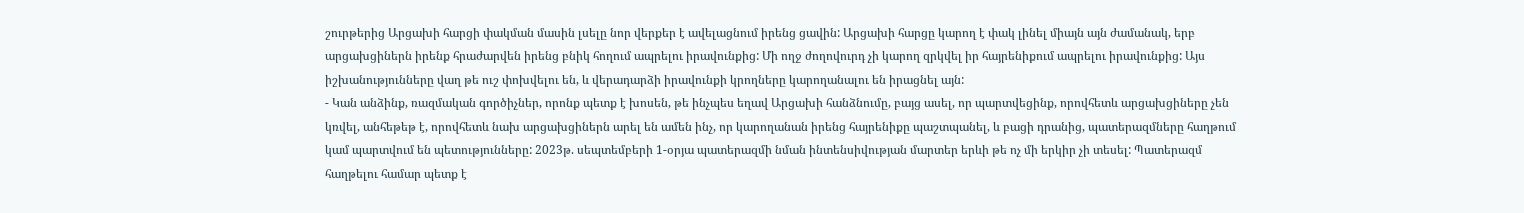շուրթերից Արցախի հարցի փակման մասին լսելը նոր վերքեր է ավելացնում իրենց ցավին: Արցախի հարցը կարող է փակ լինել միայն այն ժամանակ, երբ արցախցիներն իրենք հրաժարվեն իրենց բնիկ հողում ապրելու իրավունքից: Մի ողջ ժողովուրդ չի կարող զրկվել իր հայրենիքում ապրելու իրավունքից: Այս իշխանությունները վաղ թե ուշ փոխվելու են, և վերադարձի իրավունքի կրողները կարողանալու են իրացնել այն:
- Կան անձինք, ռազմական գործիչներ, որոնք պետք է խոսեն, թե ինչպես եղավ Արցախի հանձնումը, բայց ասել, որ պարտվեցինք, որովհետև արցախցիները չեն կռվել, անհեթեթ է, որովհետև նախ արցախցիներն արել են ամեն ինչ, որ կարողանան իրենց հայրենիքը պաշտպանել, և բացի դրանից, պատերազմները հաղթում կամ պարտվում են պետությունները: 2023թ. սեպտեմբերի 1-օրյա պատերազմի նման ինտենսիվության մարտեր երևի թե ոչ մի երկիր չի տեսել: Պատերազմ հաղթելու համար պետք է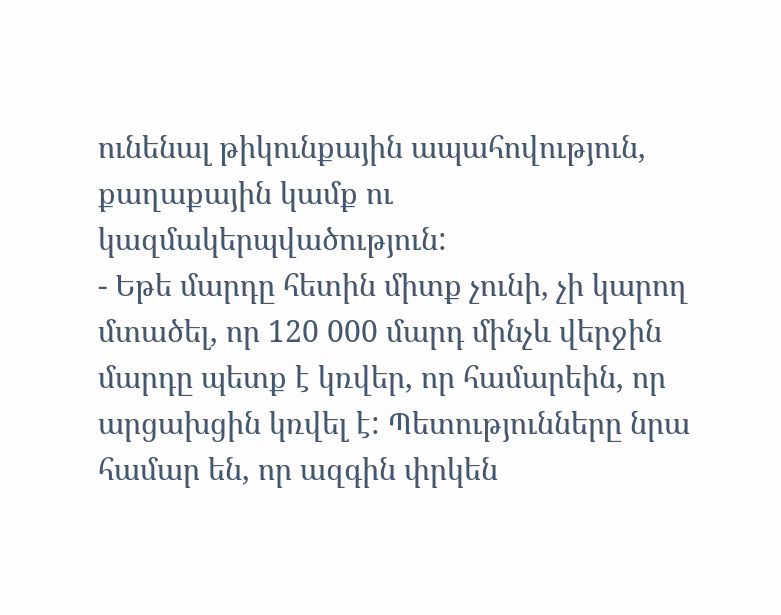ունենալ թիկունքային ապահովություն, քաղաքային կամք ու կազմակերպվածություն:
- Եթե մարդը հետին միտք չունի, չի կարող մտածել, որ 120 000 մարդ մինչև վերջին մարդը պետք է կռվեր, որ համարեին, որ արցախցին կռվել է: Պետությունները նրա համար են, որ ազգին փրկեն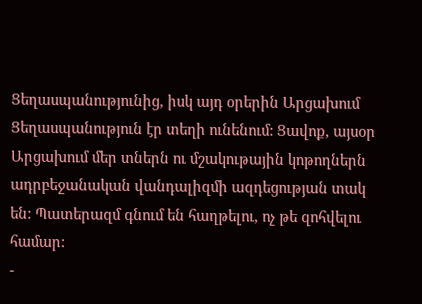Ցեղասպանությունից, իսկ այդ օրերին Արցախում Ցեղասպանություն էր տեղի ունենում: Ցավոք, այսօր Արցախում մեր տներն ու մշակութային կոթողներն ադրբեջանական վանդալիզմի ազդեցության տակ են: Պատերազմ գնում են հաղթելու, ոչ թե զոհվելու համար:
-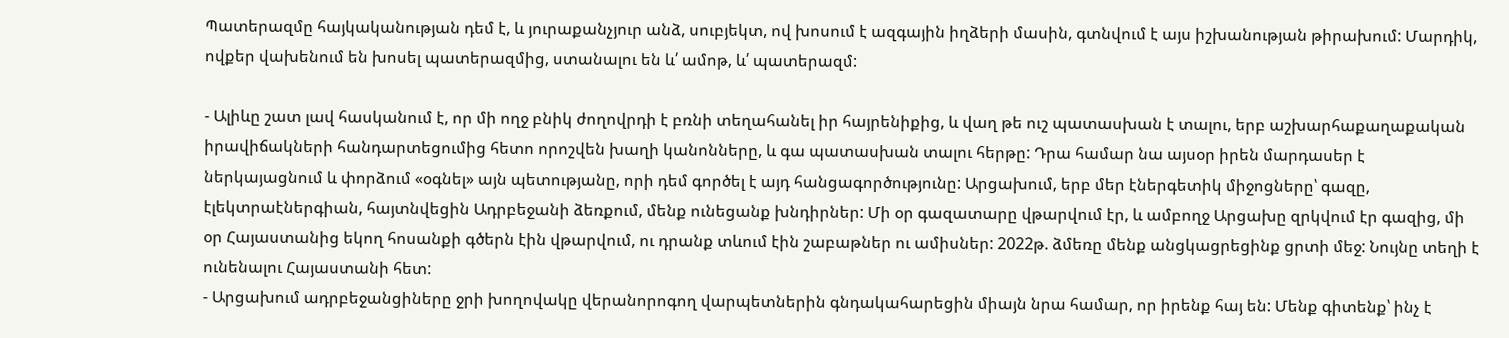Պատերազմը հայկականության դեմ է, և յուրաքանչյուր անձ, սուբյեկտ, ով խոսում է ազգային իղձերի մասին, գտնվում է այս իշխանության թիրախում: Մարդիկ, ովքեր վախենում են խոսել պատերազմից, ստանալու են և՛ ամոթ, և՛ պատերազմ:

- Ալիևը շատ լավ հասկանում է, որ մի ողջ բնիկ ժողովրդի է բռնի տեղահանել իր հայրենիքից, և վաղ թե ուշ պատասխան է տալու, երբ աշխարհաքաղաքական իրավիճակների հանդարտեցումից հետո որոշվեն խաղի կանոնները, և գա պատասխան տալու հերթը: Դրա համար նա այսօր իրեն մարդասեր է ներկայացնում և փորձում «օգնել» այն պետությանը, որի դեմ գործել է այդ հանցագործությունը: Արցախում, երբ մեր էներգետիկ միջոցները՝ գազը, էլեկտրաէներգիան, հայտնվեցին Ադրբեջանի ձեռքում, մենք ունեցանք խնդիրներ: Մի օր գազատարը վթարվում էր, և ամբողջ Արցախը զրկվում էր գազից, մի օր Հայաստանից եկող հոսանքի գծերն էին վթարվում, ու դրանք տևում էին շաբաթներ ու ամիսներ: 2022թ. ձմեռը մենք անցկացրեցինք ցրտի մեջ: Նույնը տեղի է ունենալու Հայաստանի հետ:
- Արցախում ադրբեջանցիները ջրի խողովակը վերանորոգող վարպետներին գնդակահարեցին միայն նրա համար, որ իրենք հայ են: Մենք գիտենք՝ ինչ է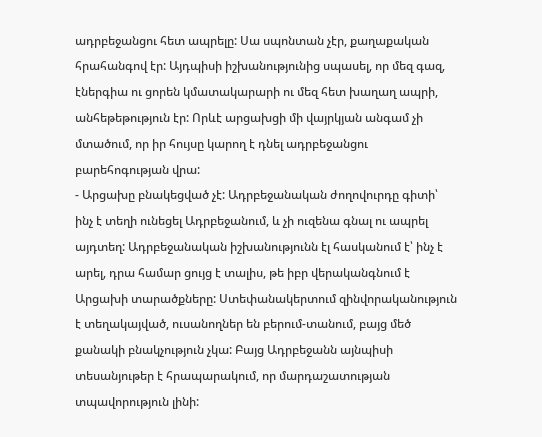ադրբեջանցու հետ ապրելը: Սա սպոնտան չէր, քաղաքական հրահանգով էր: Այդպիսի իշխանությունից սպասել, որ մեզ գազ, էներգիա ու ցորեն կմատակարարի ու մեզ հետ խաղաղ ապրի, անհեթեթություն էր: Որևէ արցախցի մի վայրկյան անգամ չի մտածում, որ իր հույսը կարող է դնել ադրբեջանցու բարեհոգության վրա:
- Արցախը բնակեցված չէ: Ադրբեջանական ժողովուրդը գիտի՝ ինչ է տեղի ունեցել Ադրբեջանում, և չի ուզենա գնալ ու ապրել այդտեղ: Ադրբեջանական իշխանությունն էլ հասկանում է՝ ինչ է արել, դրա համար ցույց է տալիս, թե իբր վերականգնում է Արցախի տարածքները: Ստեփանակերտում զինվորականություն է տեղակայված, ուսանողներ են բերում-տանում, բայց մեծ քանակի բնակչություն չկա: Բայց Ադրբեջանն այնպիսի տեսանյութեր է հրապարակում, որ մարդաշատության տպավորություն լինի: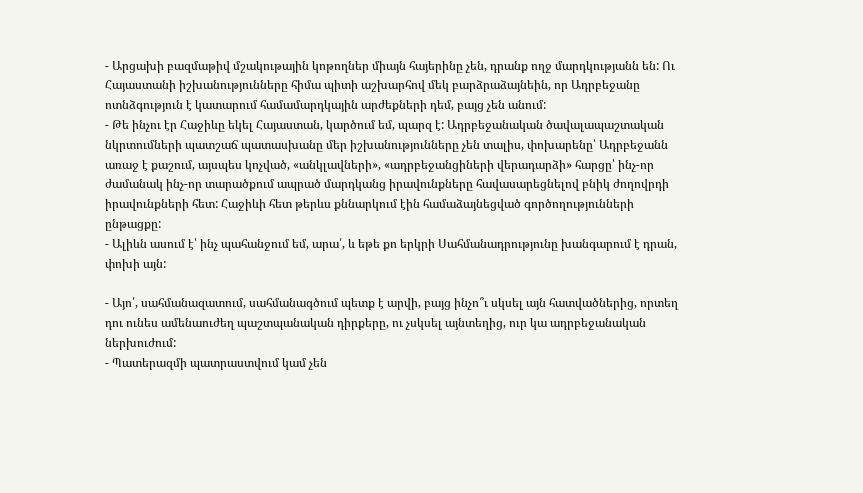- Արցախի բազմաթիվ մշակութային կոթողներ միայն հայերինը չեն, դրանք ողջ մարդկությանն են: Ու Հայաստանի իշխանությունները հիմա պիտի աշխարհով մեկ բարձրաձայնեին, որ Ադրբեջանը ոտնձգություն է կատարում համամարդկային արժեքների դեմ, բայց չեն անում:
- Թե ինչու էր Հաջիևը եկել Հայաստան, կարծում եմ, պարզ է: Ադրբեջանական ծավալապաշտական նկրտումների պատշաճ պատասխանը մեր իշխանությունները չեն տալիս, փոխարենը՝ Ադրբեջանն առաջ է քաշում, այսպես կոչված, «անկլավների», «ադրբեջանցիների վերադարձի» հարցը՝ ինչ-որ ժամանակ ինչ-որ տարածքում ապրած մարդկանց իրավունքները հավասարեցնելով բնիկ ժողովրդի իրավունքների հետ: Հաջիևի հետ թերևս քննարկում էին համաձայնեցված գործողությունների ընթացքը:
- Ալիևն ասում է՝ ինչ պահանջում եմ, արա՛, և եթե քո երկրի Սահմանադրությունը խանգարում է դրան, փոխի այն:

- Այո՛, սահմանազատում, սահմանագծում պետք է արվի, բայց ինչո՞ւ սկսել այն հատվածներից, որտեղ դու ունես ամենաուժեղ պաշտպանական դիրքերը, ու չսկսել այնտեղից, ուր կա ադրբեջանական ներխուժում:
- Պատերազմի պատրաստվում կամ չեն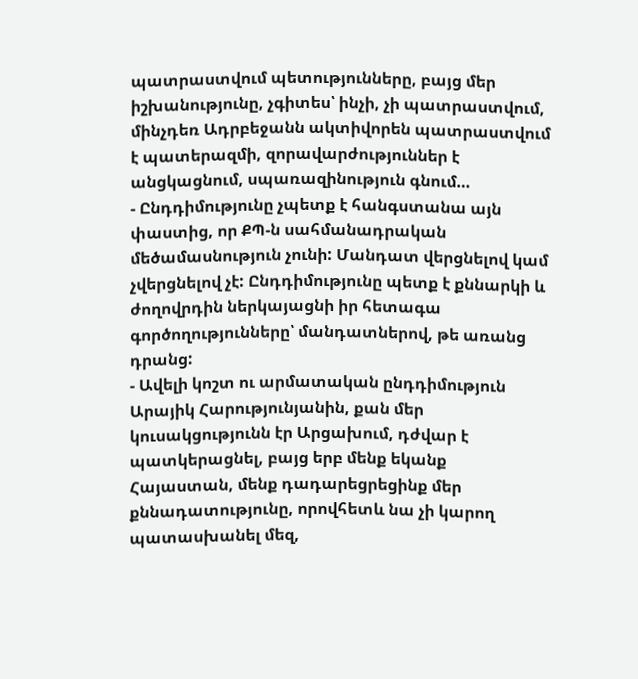պատրաստվում պետությունները, բայց մեր իշխանությունը, չգիտես՝ ինչի, չի պատրաստվում, մինչդեռ Ադրբեջանն ակտիվորեն պատրաստվում է պատերազմի, զորավարժություններ է անցկացնում, սպառազինություն գնում…
- Ընդդիմությունը չպետք է հանգստանա այն փաստից, որ ՔՊ-ն սահմանադրական մեծամասնություն չունի: Մանդատ վերցնելով կամ չվերցնելով չէ: Ընդդիմությունը պետք է քննարկի և ժողովրդին ներկայացնի իր հետագա գործողությունները՝ մանդատներով, թե առանց դրանց:
- Ավելի կոշտ ու արմատական ընդդիմություն Արայիկ Հարությունյանին, քան մեր կուսակցությունն էր Արցախում, դժվար է պատկերացնել, բայց երբ մենք եկանք Հայաստան, մենք դադարեցրեցինք մեր քննադատությունը, որովհետև նա չի կարող պատասխանել մեզ,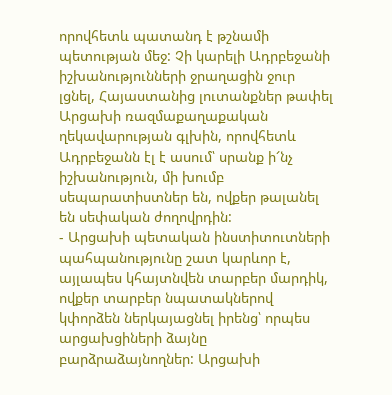որովհետև պատանդ է թշնամի պետության մեջ: Չի կարելի Ադրբեջանի իշխանությունների ջրաղացին ջուր լցնել, Հայաստանից լուտանքներ թափել Արցախի ռազմաքաղաքական ղեկավարության գլխին, որովհետև Ադրբեջանն էլ է ասում՝ սրանք ի՜նչ իշխանություն, մի խումբ սեպարատիստներ են, ովքեր թալանել են սեփական ժողովրդին:
- Արցախի պետական ինստիտուտների պահպանությունը շատ կարևոր է, այլապես կհայտնվեն տարբեր մարդիկ, ովքեր տարբեր նպատակներով կփորձեն ներկայացնել իրենց՝ որպես արցախցիների ձայնը բարձրաձայնողներ: Արցախի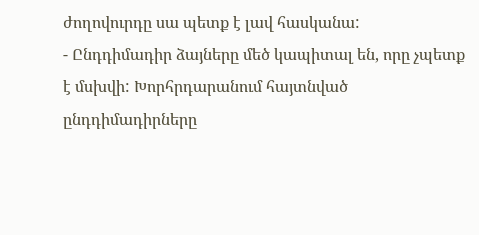ժողովուրդը սա պետք է լավ հասկանա:
- Ընդդիմադիր ձայները մեծ կապիտալ են, որը չպետք է մսխվի: Խորհրդարանում հայտնված ընդդիմադիրները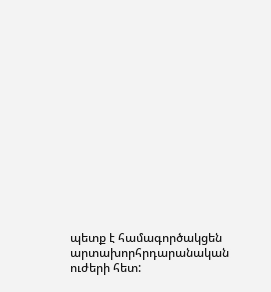պետք է համագործակցեն արտախորհրդարանական ուժերի հետ: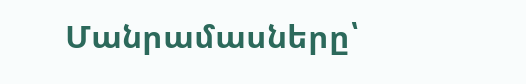Մանրամասները՝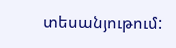տեսանյութում: